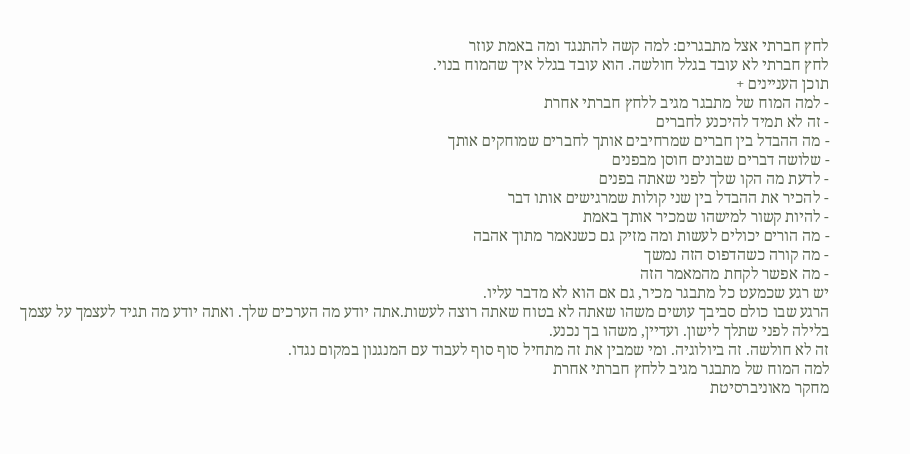לחץ חברתי אצל מתבגרים: למה קשה להתנגד ומה באמת עוזר
לחץ חברתי לא עובד בגלל חולשה. הוא עובד בגלל איך שהמוח בנוי.
תוכן העניינים +
- למה המוח של מתבגר מגיב ללחץ חברתי אחרת
- זה לא תמיד להיכנע לחברים
- מה ההבדל בין חברים שמרחיבים אותך לחברים שמוחקים אותך
- שלושה דברים שבונים חוסן מבפנים
- לדעת מה הקו שלך לפני שאתה בפנים
- להכיר את ההבדל בין שני קולות שמרגישים אותו דבר
- להיות קשור למישהו שמכיר אותך באמת
- מה הורים יכולים לעשות ומה מזיק גם כשנאמר מתוך אהבה
- מה קורה כשהדפוס הזה נמשך
- מה אפשר לקחת מהמאמר הזה
יש רגע שכמעט כל מתבגר מכיר, גם אם הוא לא מדבר עליו.
הרגע שבו כולם סביבך עושים משהו שאתה לא בטוח שאתה רוצה לעשות.אתה יודע מה הערכים שלך. ואתה יודע מה תגיד לעצמך על עצמך בלילה לפני שתלך לישון. ועדיין, משהו בך נכנע.
זה לא חולשה. זה ביולוגיה. ומי שמבין את זה מתחיל סוף סוף לעבוד עם המנגנון במקום נגדו.
למה המוח של מתבגר מגיב ללחץ חברתי אחרת
מחקר מאוניברסיטת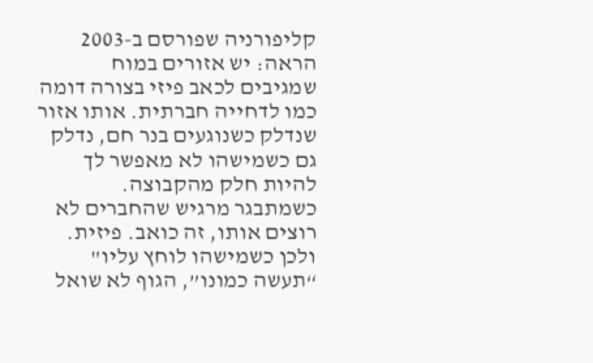קליפורניה שפורסם ב-2003 הראה: יש אזורים במוח שמגיבים לכאב פיזי בצורה דומה כמו לדחייה חברתית. אותו אזור שנדלק כשנוגעים בנר חם, נדלק גם כשמישהו לא מאפשר לך להיות חלק מהקבוצה.
כשמתבגר מרגיש שהחברים לא רוצים אותו, זה כואב. פיזית. ולכן כשמישהו לוחץ עליו" “תעשה כמונו”, הגוף לא שואל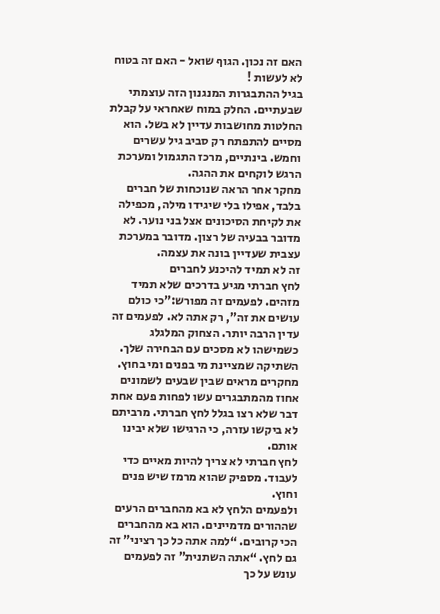האם זה נכון. הגוף שואל - האם זה בטוח לא לעשות !
בגיל ההתבגרות המנגנון הזה עוצמתי שבעתיים. החלק במוח שאחראי על קבלת החלטות מחושבות עדיין לא בשל. הוא מסיים להתפתח רק סביב גיל עשרים וחמש. בינתיים, מרכז התגמול ומערכת הרגש לוקחים את ההגה.
מחקר אחר הראה שנוכחות של חברים בלבד, אפילו בלי שיגידו מילה, מכפילה את לקיחת הסיכונים אצל בני נוער. לא מדובר בבעיה של רצון. מדובר במערכת עצבית שעדיין בונה את עצמה.
זה לא תמיד להיכנע לחברים
לחץ חברתי מגיע בדרכים שלא תמיד מזהים. לפעמים זה מפורש:”כי כולם עושים את זה”, רק אתה לא. לפעמים זה עדין הרבה יותר. הצחוק המלגלג כשמישהו לא מסכים עם הבחירה שלך. השתיקה שמציינת מי בפנים ומי בחוץ.
מחקרים מראים שבין שבעים לשמונים אחוז מהמתבגרים עשו לפחות פעם אחת דבר שלא רצו בגלל לחץ חברתי. מרביתם לא ביקשו עזרה, כי הרגישו שלא יבינו אותם.
לחץ חברתי לא צריך להיות מאיים כדי לעבוד. מספיק שהוא מרמז שיש פנים וחוץ.
ולפעמים הלחץ לא בא מהחברים הרעים שההורים מדמיינים. הוא בא מהחברים הכי קרובים. “למה אתה כל כך רציני” זה גם לחץ. “אתה השתנית” זה לפעמים עונש על כך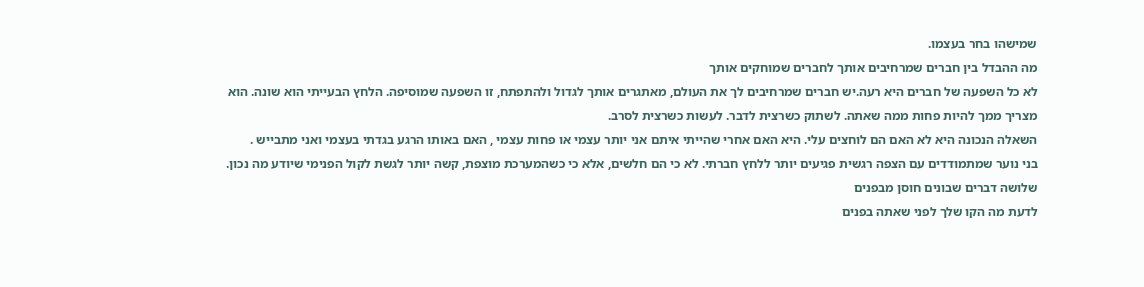שמישהו בחר בעצמו.
מה ההבדל בין חברים שמרחיבים אותך לחברים שמוחקים אותך
לא כל השפעה של חברים היא רעה.יש חברים שמרחיבים לך את העולם, מאתגרים אותך לגדול ולהתפתח, זו השפעה שמוסיפה. הלחץ הבעייתי הוא שונה. הוא מצריך ממך להיות פחות ממה שאתה. לשתוק כשרצית לדבר. לעשות כשרצית לסרב.
השאלה הנכונה היא לא האם הם לוחצים עלי. היא האם אחרי שהייתי איתם אני יותר עצמי או פחות עצמי , האם באותו הרגע בגדתי בעצמי ואני מתבייש .
בני נוער שמתמודדים עם הצפה רגשית פגיעים יותר ללחץ חברתי. לא כי הם חלשים, אלא כי כשהמערכת מוצפת, קשה יותר לגשת לקול הפנימי שיודע מה נכון.
שלושה דברים שבונים חוסן מבפנים
לדעת מה הקו שלך לפני שאתה בפנים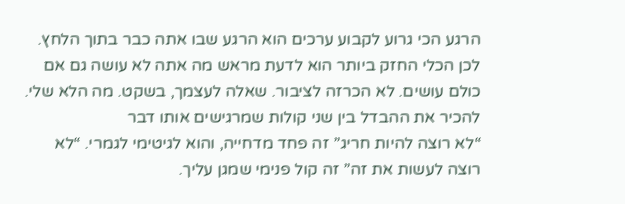הרגע הכי גרוע לקבוע ערכים הוא הרגע שבו אתה כבר בתוך הלחץ. לכן הכלי החזק ביותר הוא לדעת מראש מה אתה לא עושה גם אם כולם עושים. לא הכרזה לציבור. שאלה לעצמך, בשקט. מה הלא שלי.
להכיר את ההבדל בין שני קולות שמרגישים אותו דבר
“לא רוצה להיות חריג” זה פחד מדחייה, והוא לגיטימי לגמרי. “לא רוצה לעשות את זה” זה קול פנימי שמגן עליך.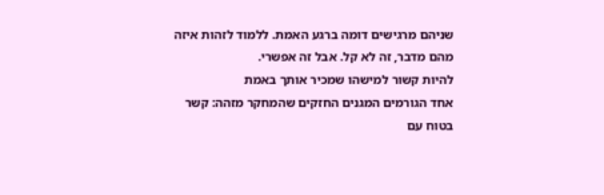שניהם מרגישים דומה ברגע האמת. ללמוד לזהות איזה מהם מדבר, זה לא קל. אבל זה אפשרי.
להיות קשור למישהו שמכיר אותך באמת
אחד הגורמים המגנים החזקים שהמחקר מזהה: קשר בטוח עם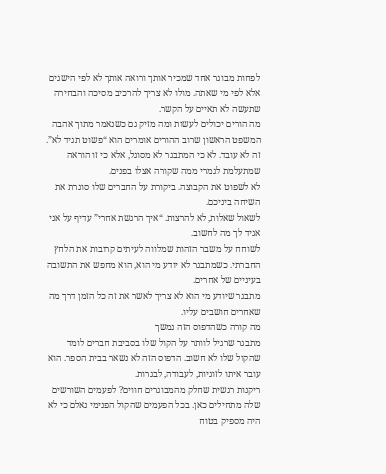לפחות מבוגר אחד שמכיר אותך ורואה אותך לא לפי הישגים אלא לפי מי שאתה. מולו לא צריך להרכיב מסיכה והבחירה שתעשה לא תאיים על הקשר.
מה הורים יכולים לעשות ומה מזיק גם כשנאמר מתוך אהבה
המשפט הראשון שרוב ההורים אומרים הוא “פשוט תגיד לא”. זה לא עובד. לא כי המתבגר לא מסוגל, אלא כי זו הוראה שמתעלמת לגמרי ממה שקורה אצלו בפנים.
לא לשפוט את הקבוצה. ביקורת על החברים שלו סוגרת את השיחה ביניכם.
לשאול שאלות, לא להרצות. “איך הרגשת אחרי” עדיף על אני אגיד לך מה לחשוב.
לשוחח על משבר הזהות שמלווה לעיתים קרובות את הלחץ החברתי. כשמתבגר לא יודע מי הוא, הוא מחפש את התשובה בעיניים של אחרים.
מתבגר שיודע מי הוא לא צריך לאשר את זה כל הזמן דרך מה שאחרים חושבים עליו.
מה קורה כשהדפוס הזה נמשך
מתבגר שרגיל לוותר על הקול שלו בסביבת חברים לומד שהקול שלו לא חשוב. הדפוס הזה לא נשאר בבית הספר. הוא עובר איתו לזוגיות, לעבודה, לבגרות.
ריקנות רגשית שחלק מהמבוגרים חווים? לפעמים השורשים שלה מתחילים כאן. בכל הפעמים שהקול הפנימי נאלם כי לא היה מספיק בטוח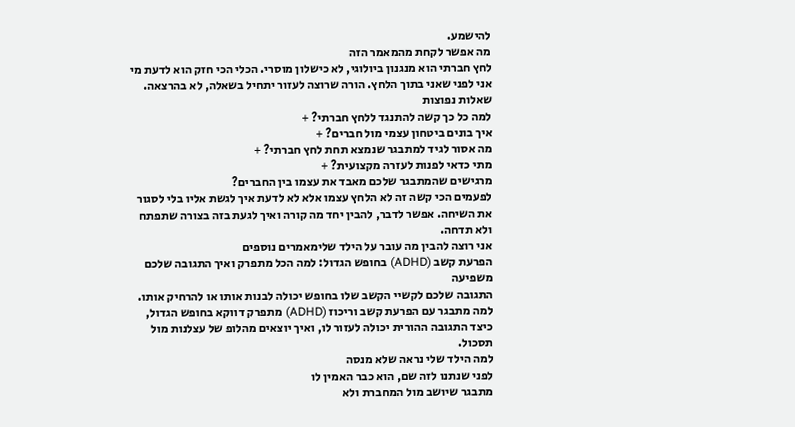להישמע.
מה אפשר לקחת מהמאמר הזה
לחץ חברתי הוא מנגנון ביולוגי, לא כישלון מוסרי. הכלי הכי חזק הוא לדעת מי אני לפני שאני בתוך הלחץ. הורה שרוצה לעזור יתחיל בשאלה, לא בהרצאה.
שאלות נפוצות
למה כל כך קשה להתנגד ללחץ חברתי? +
איך בונים ביטחון עצמי מול חברים? +
מה אסור לגיד למתבגר שנמצא תחת לחץ חברתי? +
מתי כדאי לפנות לעזרה מקצועית? +
מרגישים שהמתבגר שלכם מאבד את עצמו בין החברים?
לפעמים הכי קשה זה לא הלחץ עצמו אלא לא לדעת איך לגשת אליו בלי לסגור את השיחה. אפשר לדבר, להבין יחד מה קורה ואיך לגעת בזה בצורה שתפתח ולא תדחה.
אני רוצה להבין מה עובר על הילד שלימאמרים נוספים
הפרעת קשב (ADHD) בחופש הגדול: למה הכל מתפרק ואיך התגובה שלכם משפיעה
התגובה שלכם לקשיי הקשב שלו בחופש יכולה לבנות אותו או להרחיק אותו.
למה מתבגר עם הפרעת קשב וריכוז (ADHD) מתפרק דווקא בחופש הגדול, כיצד התגובה ההורית יכולה לעזור לו, ואיך יוצאים מהלופ של עצלנות מול תסכול.
למה הילד שלי נראה שלא מנסה
לפני שנתנו לזה שם, הוא כבר האמין לו
מתבגר שיושב מול המחברת ולא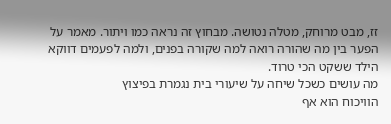זז, מבט מרוחק, מטלה נטושה. מבחוץ זה נראה כמו ויתור. מאמר על הפער בין מה שהורה רואה למה שקורה בפנים, ולמה לפעמים דווקא הילד ששקט הכי טרוד.
מה עושים כשכל שיחה על שיעורי בית נגמרת בפיצוץ
הוויכוח הוא אף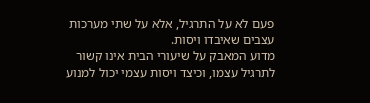פעם לא על התרגיל, אלא על שתי מערכות עצבים שאיבדו ויסות.
מדוע המאבק על שיעורי הבית אינו קשור לתרגיל עצמו, וכיצד ויסות עצמי יכול למנוע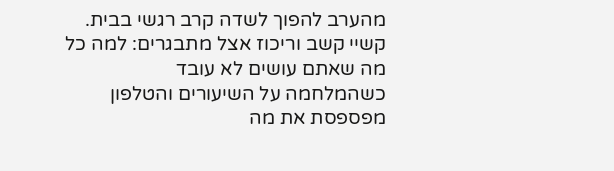מהערב להפוך לשדה קרב רגשי בבית.
קשיי קשב וריכוז אצל מתבגרים: למה כל מה שאתם עושים לא עובד
כשהמלחמה על השיעורים והטלפון מפספסת את מה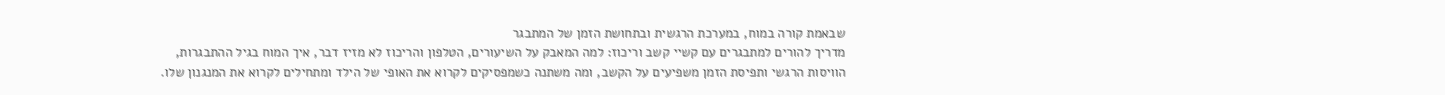שבאמת קורה במוח, במערכת הרגשית ובתחושת הזמן של המתבגר
מדריך להורים למתבגרים עם קשיי קשב וריכוז: למה המאבק על השיעורים, הטלפון והריכוז לא מזיז דבר, איך המוח בגיל ההתבגרות, הוויסות הרגשי ותפיסת הזמן משפיעים על הקשב, ומה משתנה כשמפסיקים לקרוא את האופי של הילד ומתחילים לקרוא את המנגנון שלו.